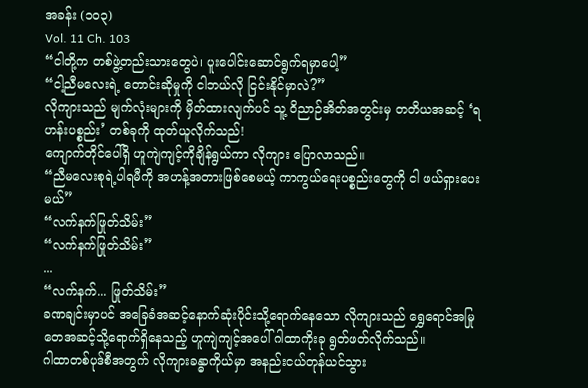အခန်း (၁၀၃)
Vol. 11 Ch. 103
“ငါတို့က တစ်ဖွဲ့တည်းသားတွေပဲ၊ ပူးပေါင်းဆောင်ရွက်ရမှာပေါ့”
“ငါ့ညီမလေးရဲ့ တောင်းဆိုမှုကို ငါဘယ်လို ငြင်းနိုင်မှာလဲ?”
လိုကျားသည် မျက်လုံးများကို မှိတ်ထားလျက်ပင် သူ့ ဝိညာဉ်အိတ်အတွင်းမှ တတိယအဆင့် ‘ရဟန်းပစ္စည်း’ တစ်ခုကို ထုတ်ယူလိုက်သည်!
ကျောက်တိုင်ပေါ်ရှိ ဟူကျဲကျင့်ကိုချိန်ရွယ်ကာ လိုကျား ပြောလာသည်။
“ညီမလေးစုရဲ့ပါရမီကို အဟန့်အတားဖြစ်စေမယ့် ကာကွယ်ရေးပစ္စည်းတွေကို ငါ ဖယ်ရှားပေးမယ်”
“လက်နက်ဖြုတ်သိမ်း”
“လက်နက်ဖြုတ်သိမ်း”
...
“လက်နက်... ဖြုတ်သိမ်း”
ခဏချင်းမှာပင် အခြေခံအဆင့်နောက်ဆုံးပိုင်းသို့ရောက်နေသော လိုကျားသည် ရွှေရောင်အမြုတေအဆင့်သို့ရောက်ရှိနေသည့် ဟူကျဲကျင့်အပေါ် ဂါထာကိုးခု ရွတ်ဖတ်လိုက်သည်။
ဂါထာတစ်ပုဒ်စီအတွက် လိုကျားခန္ဓာကိုယ်မှာ အနည်းငယ်တုန်ယင်သွား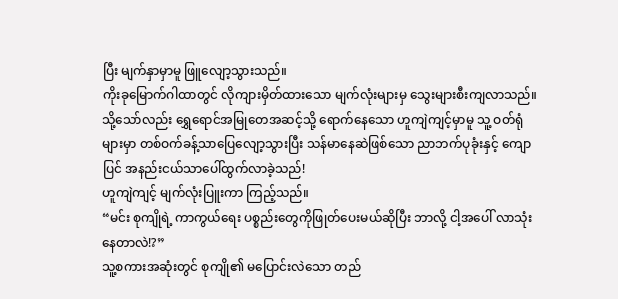ပြီး မျက်နှာမှာမူ ဖြူလျော့သွားသည်။
ကိုးခုမြောက်ဂါထာတွင် လိုကျားမှိတ်ထားသော မျက်လုံးများမှ သွေးများစီးကျလာသည်။ သို့သော်လည်း ရွှေရောင်အမြုတေအဆင့်သို့ ရောက်နေသော ဟူကျဲကျင့်မှာမူ သူ့ ဝတ်ရုံများမှာ တစ်ဝက်ခန့်သာပြေလျော့သွားပြီး သန်မာနေဆဲဖြစ်သော ညာဘက်ပုခုံးနှင့် ကျောပြင် အနည်းငယ်သာပေါ်ထွက်လာခဲ့သည်!
ဟူကျဲကျင့် မျက်လုံးပြူးကာ ကြည့်သည်။
“မင်း စုကျိုရဲ့ ကာကွယ်ရေး ပစ္စည်းတွေကိုဖြုတ်ပေးမယ်ဆိုပြီး ဘာလို့ ငါ့အပေါ် လာသုံးနေတာလဲ!?”
သူ့စကားအဆုံးတွင် စုကျို၏ မပြောင်းလဲသော တည်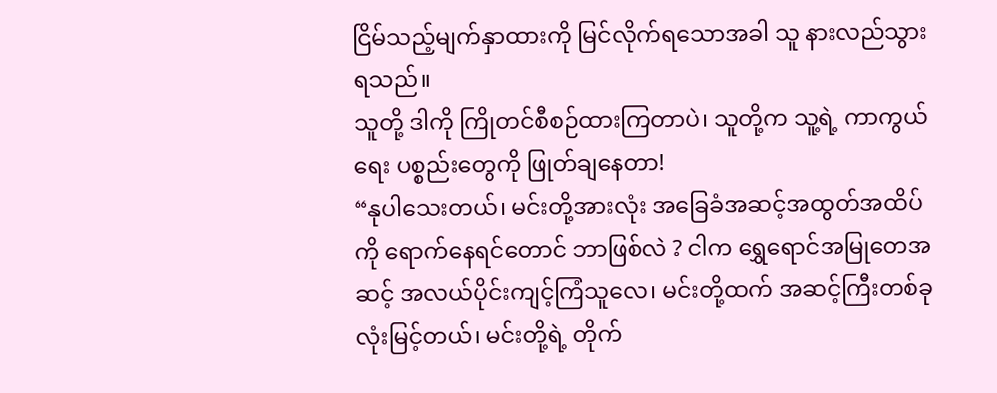ငြိမ်သည့်မျက်နှာထားကို မြင်လိုက်ရသောအခါ သူ နားလည်သွားရသည်။
သူတို့ ဒါကို ကြိုတင်စီစဉ်ထားကြတာပဲ၊ သူတို့က သူ့ရဲ့ ကာကွယ်ရေး ပစ္စည်းတွေကို ဖြုတ်ချနေတာ!
“နုပါသေးတယ်၊ မင်းတို့အားလုံး အခြေခံအဆင့်အထွတ်အထိပ်ကို ရောက်နေရင်တောင် ဘာဖြစ်လဲ ? ငါက ရွှေရောင်အမြုတေအဆင့် အလယ်ပိုင်းကျင့်ကြံသူလေ၊ မင်းတို့ထက် အဆင့်ကြီးတစ်ခုလုံးမြင့်တယ်၊ မင်းတို့ရဲ့ တိုက်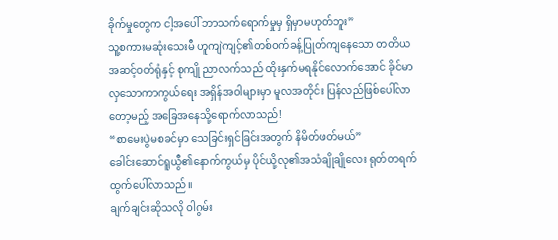ခိုက်မှုတွေက ငါ့အပေါ် ဘာသက်ရောက်မှုမှ ရှိမှာမဟုတ်ဘူး”
သူ့စကားမဆုံးသေးမီ ဟူကျဲကျင့်၏တစ်ဝက်ခန့်ပြုတ်ကျနေသော တတိယအဆင့်ဝတ်ရုံနှင့် စုကျို ညာလက်သည် ထိုးနှက်မရနိုင်လောက်အောင် ခိုင်မာလှသောကာကွယ်ရေး အရှိန်အဝါများမှာ မူလအတိုင်း ပြန်လည်ဖြစ်ပေါ်လာတော့မည့် အခြေအနေသို့ရောက်လာသည်!
“စာမေးပွဲမစခင်မှာ သေခြင်းရှင်ခြင်းအတွက် နိမိတ်ဖတ်မယ်”
ခေါင်းဆောင်ရူယွီ၏နောက်ကွယ်မှ ပိုင်ယို့လု၏အသံချိုချိုလေး ရုတ်တရက်ထွက်ပေါ်လာသည်။
ချက်ချင်းဆိုသလို ဝါဂွမ်း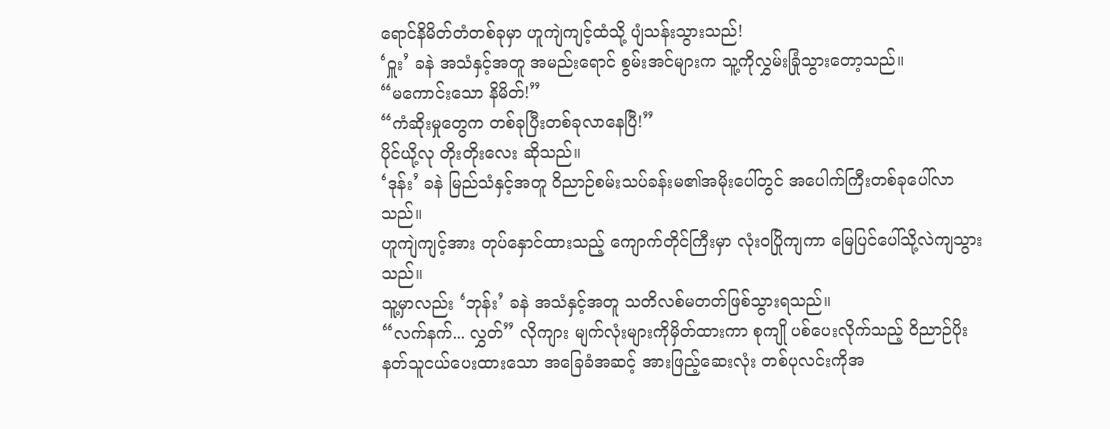ရောင်နိမိတ်တံတစ်ခုမှာ ဟူကျဲကျင့်ထံသို့ ပျံသန်းသွားသည်!
‘ဝှူး’ ခနဲ အသံနှင့်အတူ အမည်းရောင် စွမ်းအင်များက သူ့ကိုလွှမ်းခြုံသွားတော့သည်။
“မကောင်းသော နိမိတ်!”
“ကံဆိုးမှုတွေက တစ်ခုပြီးတစ်ခုလာနေပြီ!”
ပိုင်ယို့လု တိုးတိုးလေး ဆိုသည်။
‘ဒုန်း’ ခနဲ မြည်သံနှင့်အတူ ဝိညာဉ်စမ်းသပ်ခန်းမ၏အမိုးပေါ်တွင် အပေါက်ကြီးတစ်ခုပေါ်လာသည်။
ဟူကျဲကျင့်အား တုပ်နှောင်ထားသည့် ကျောက်တိုင်ကြီးမှာ လုံးဝပြိုကျကာ မြေပြင်ပေါ်သို့လဲကျသွားသည်။
သူ့မှာလည်း ‘ဘုန်း’ ခနဲ အသံနှင့်အတူ သတိလစ်မတတ်ဖြစ်သွားရသည်။
“လက်နက်... လွှတ်” လိုကျား မျက်လုံးများကိုမှိတ်ထားကာ စုကျို ပစ်ပေးလိုက်သည့် ဝိညာဉ်ပိုးနတ်သူငယ်ပေးထားသော အခြေခံအဆင့် အားဖြည့်ဆေးလုံး တစ်ပုလင်းကိုအ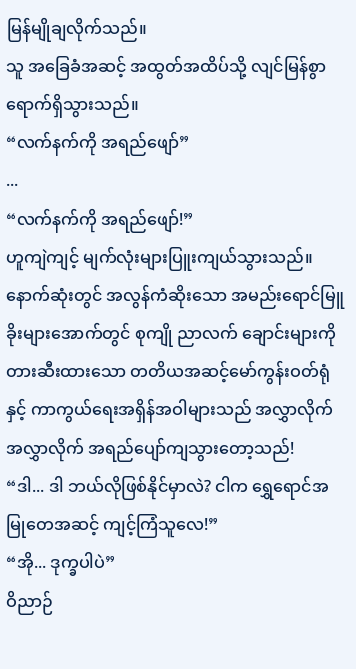မြန်မျိုချလိုက်သည်။
သူ အခြေခံအဆင့် အထွတ်အထိပ်သို့ လျင်မြန်စွာရောက်ရှိသွားသည်။
“လက်နက်ကို အရည်ဖျော်”
...
“လက်နက်ကို အရည်ဖျော်!”
ဟူကျဲကျင့် မျက်လုံးများပြူးကျယ်သွားသည်။ နောက်ဆုံးတွင် အလွန်ကံဆိုးသော အမည်းရောင်မြူခိုးများအောက်တွင် စုကျို ညာလက် ချောင်းများကိုတားဆီးထားသော တတိယအဆင့်မော်ကွန်းဝတ်ရုံနှင့် ကာကွယ်ရေးအရှိန်အဝါများသည် အလွှာလိုက် အလွှာလိုက် အရည်ပျော်ကျသွားတော့သည်!
“ဒါ... ဒါ ဘယ်လိုဖြစ်နိုင်မှာလဲ? ငါက ရွှေရောင်အမြုတေအဆင့် ကျင့်ကြံသူလေ!”
“အို... ဒုက္ခပါပဲ”
ဝိညာဉ်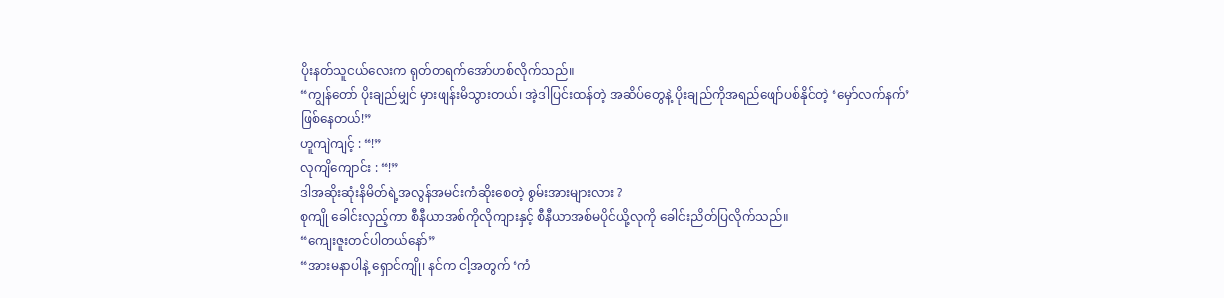ပိုးနတ်သူငယ်လေးက ရုတ်တရက်အော်ဟစ်လိုက်သည်။
“ကျွန်တော် ပိုးချည်မျှင် မှားဖျန်းမိသွားတယ်၊ အဲ့ဒါပြင်းထန်တဲ့ အဆိပ်တွေနဲ့ ပိုးချည်ကိုအရည်ဖျော်ပစ်နိုင်တဲ့ ‘မှော်လက်နက်’ ဖြစ်နေတယ်!”
ဟူကျဲကျင့် : “!”
လုကျိကျောင်း : “!”
ဒါအဆိုးဆုံးနိမိတ်ရဲ့အလွန်အမင်းကံဆိုးစေတဲ့ စွမ်းအားများလား ?
စုကျို ခေါင်းလှည့်ကာ စီနီယာအစ်ကိုလိုကျားနှင့် စီနီယာအစ်မပိုင်ယို့လုကို ခေါင်းညိတ်ပြလိုက်သည်။
“ကျေးဇူးတင်ပါတယ်နော်”
“အားမနာပါနဲ့ ရှောင်ကျို၊ နင်က ငါ့အတွက် ‘ကံ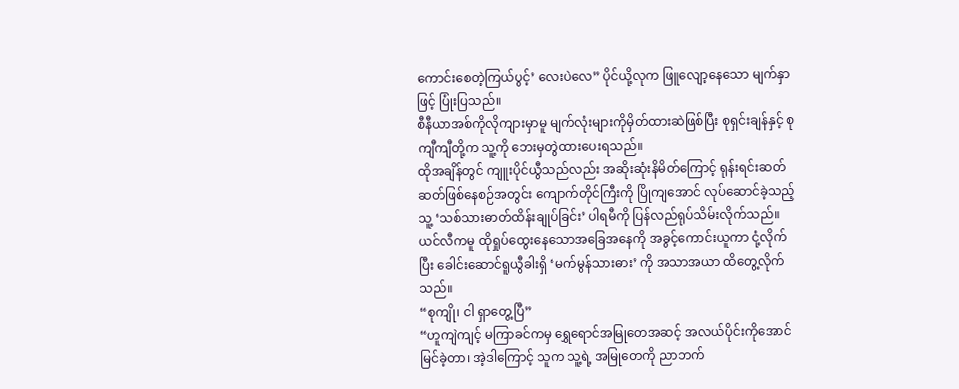ကောင်းစေတဲ့ကြယ်ပွင့်’ လေးပဲလေ” ပိုင်ယို့လုက ဖြူလျော့နေသော မျက်နှာဖြင့် ပြုံးပြသည်။
စီနီယာအစ်ကိုလိုကျားမှာမူ မျက်လုံးများကိုမှိတ်ထားဆဲဖြစ်ပြီး စုရှင်းချန်နှင့် စုကျီကျီတို့က သူ့ကို ဘေးမှတွဲထားပေးရသည်။
ထိုအချိန်တွင် ကျူးပိုင်ယွီသည်လည်း အဆိုးဆုံးနိမိတ်ကြောင့် ရုန်းရင်းဆတ်ဆတ်ဖြစ်နေစဉ်အတွင်း ကျောက်တိုင်ကြီးကို ပြိုကျအောင် လုပ်ဆောင်ခဲ့သည့် သူ့ ‘သစ်သားဓာတ်ထိန်းချုပ်ခြင်း’ ပါရမီကို ပြန်လည်ရုပ်သိမ်းလိုက်သည်။
ယင်လီကမူ ထိုရှုပ်ထွေးနေသောအခြေအနေကို အခွင့်ကောင်းယူကာ ငုံ့လိုက်ပြီး ခေါင်းဆောင်ရူယွီခါးရှိ ‘မက်မွန်သားဓား’ ကို အသာအယာ ထိတွေ့လိုက်သည်။
“စုကျို၊ ငါ ရှာတွေ့ပြီ”
“ဟူကျဲကျင့် မကြာခင်ကမှ ရွှေရောင်အမြုတေအဆင့် အလယ်ပိုင်းကိုအောင်မြင်ခဲ့တာ၊ အဲ့ဒါကြောင့် သူက သူ့ရဲ့ အမြုတေကို ညာဘက်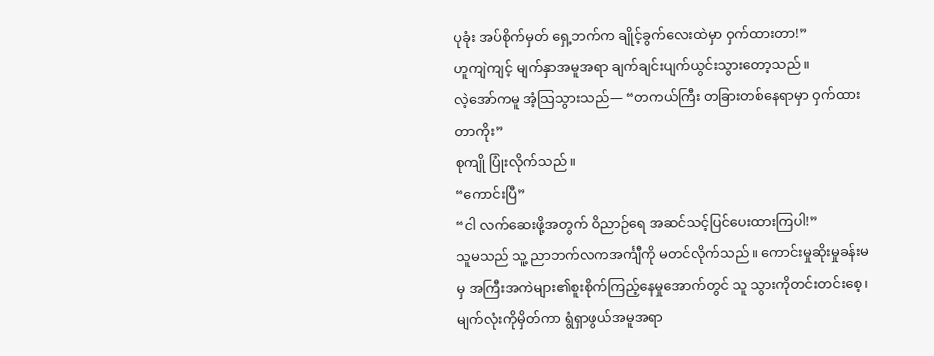ပုခုံး အပ်စိုက်မှတ် ရှေ့ဘက်က ချိုင့်ခွက်လေးထဲမှာ ဝှက်ထားတာ!”
ဟူကျဲကျင့် မျက်နှာအမူအရာ ချက်ချင်းပျက်ယွင်းသွားတော့သည်။
လဲ့အော်ကမူ အံ့သြသွားသည်— “တကယ်ကြီး တခြားတစ်နေရာမှာ ဝှက်ထားတာကိုး”
စုကျို ပြုံးလိုက်သည်။
“ကောင်းပြီ”
“ငါ လက်ဆေးဖို့အတွက် ဝိညာဉ်ရေ အဆင်သင့်ပြင်ပေးထားကြပါ!”
သူမသည် သူ့ ညာဘက်လကအင်္ကျီကို မတင်လိုက်သည်။ ကောင်းမှုဆိုးမှုခန်းမမှ အကြီးအကဲများ၏စူးစိုက်ကြည့်နေမှုအောက်တွင် သူ သွားကိုတင်းတင်းစေ့၊ မျက်လုံးကိုမှိတ်ကာ ရွံရှာဖွယ်အမူအရာ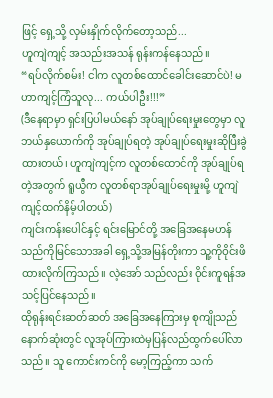ဖြင့် ရှေ့သို့ လှမ်းနှိုက်လိုက်တော့သည်...
ဟူကျဲကျင့် အသည်းအသန် ရုန်းကန်နေသည်။
“ရပ်လိုက်စမ်း! ငါက လူတစ်ထောင်ခေါင်းဆောင်ပဲ! မဟာကျင့်ကြံသူလု... ကယ်ပါဦး!!!”
(ဒီနေရာမှာ ရှင်းပြပါမယ်နော် အုပ်ချုပ်ရေးမှုးတွေမှာ လူ ဘယ်နှယောက်ကို အုပ်ချုပ်ရတဲ့ အုပ်ချုပ်ရေးမှုးဆိုပြီးခွဲထားတယ်၊ ဟူကျဲကျင့်က လူတစ်ထောင်ကို အုပ်ချုပ်ရတဲ့အတွက် ရူယွီက လူတစ်ရာအုပ်ချုပ်ရေးမှုးမို့ ဟူကျဲကျင့်ထက်နိမ့်ပါတယ်)
ကျင်းကန်းပေါင်နှင့် ရင်းမြောင်တို့ အခြေအနေမဟန်သည်ကိုမြင်သောအခါ ရှေ့သို့အမြန်တိုးကာ သူ့ကိုဝိုင်းဖိထားလိုက်ကြသည်။ လဲ့အော် သည်လည်း ဝိုင်းကူရန်အသင့်ပြင်နေသည်။
ထိုရုန်းရင်းဆတ်ဆတ် အခြေအနေကြားမှ စုကျိုသည် နောက်ဆုံးတွင် လူအုပ်ကြားထဲမှပြန်လည်ထွက်ပေါ်လာသည်။ သူ ကောင်းကင်ကို မော့ကြည့်ကာ သက်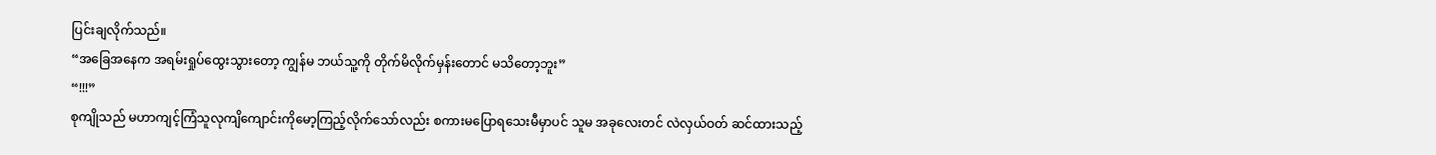ပြင်းချလိုက်သည်။
“အခြေအနေက အရမ်းရှုပ်ထွေးသွားတော့ ကျွန်မ ဘယ်သူ့ကို တိုက်မိလိုက်မှန်းတောင် မသိတော့ဘူး”
“!!!”
စုကျိုသည် မဟာကျင့်ကြံသူလုကျိကျောင်းကိုမော့ကြည့်လိုက်သော်လည်း စကားမပြောရသေးမီမှာပင် သူမ အခုလေးတင် လဲလှယ်ဝတ် ဆင်ထားသည့်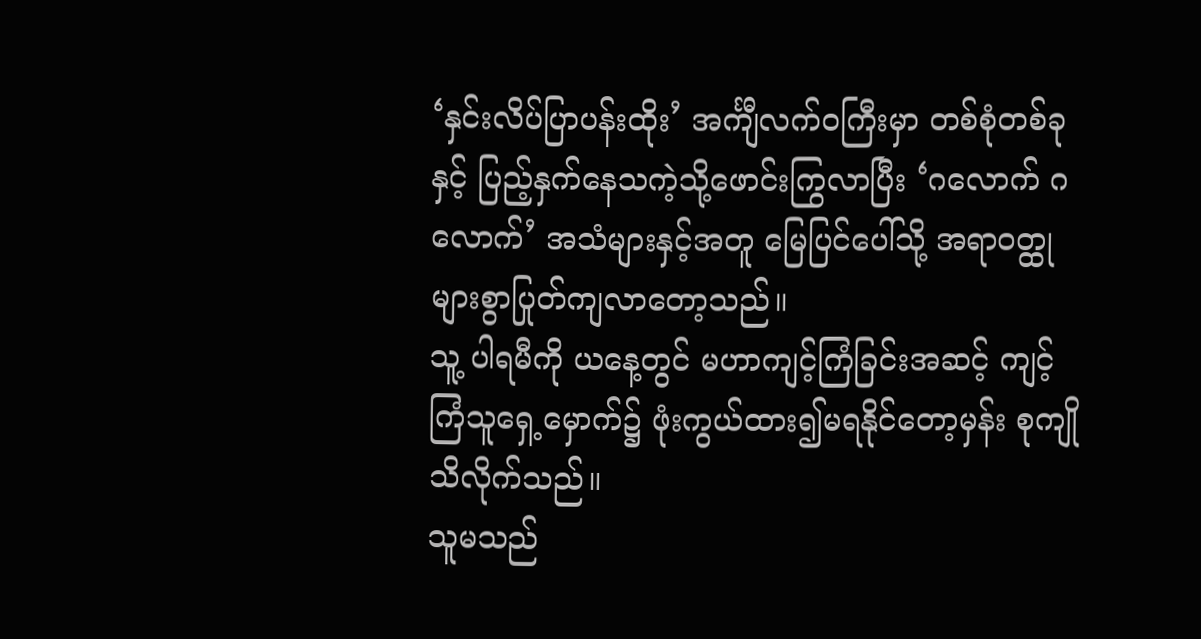‘နှင်းလိပ်ပြာပန်းထိုး’ အင်္ကျီလက်ဝကြီးမှာ တစ်စုံတစ်ခုနှင့် ပြည့်နှက်နေသကဲ့သို့ဖောင်းကြွလာပြီး ‘ဂလောက် ဂလောက်’ အသံများနှင့်အတူ မြေပြင်ပေါ်သို့ အရာဝတ္ထုများစွာပြုတ်ကျလာတော့သည်။
သူ့ ပါရမီကို ယနေ့တွင် မဟာကျင့်ကြံခြင်းအဆင့် ကျင့်ကြံသူရှေ့မှောက်၌ ဖုံးကွယ်ထား၍မရနိုင်တော့မှန်း စုကျို သိလိုက်သည်။
သူမသည်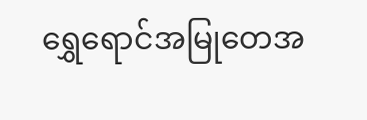ရွှေရောင်အမြုတေအ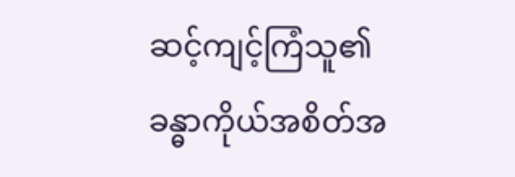ဆင့်ကျင့်ကြံသူ၏ ခန္ဓာကိုယ်အစိတ်အ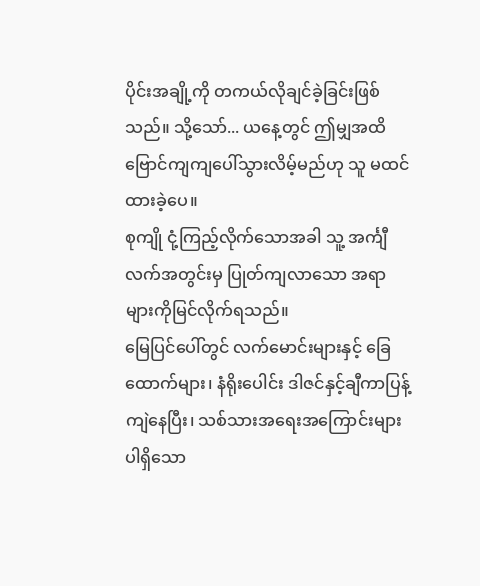ပိုင်းအချို့ကို တကယ်လိုချင်ခဲ့ခြင်းဖြစ်သည်။ သို့သော်... ယနေ့တွင် ဤမျှအထိ ဗြောင်ကျကျပေါ်သွားလိမ့်မည်ဟု သူ မထင်ထားခဲ့ပေ။
စုကျို ငုံ့ကြည့်လိုက်သောအခါ သူ့ အင်္ကျီလက်အတွင်းမှ ပြုတ်ကျလာသော အရာများကိုမြင်လိုက်ရသည်။
မြေပြင်ပေါ်တွင် လက်မောင်းများနှင့် ခြေထောက်များ၊ နံရိုးပေါင်း ဒါဇင်နှင့်ချီကာပြန့်ကျဲနေပြီး၊ သစ်သားအရေးအကြောင်းများပါရှိသော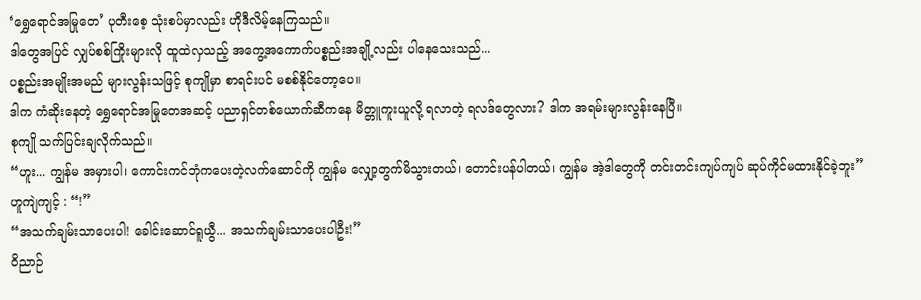‘ရွှေရောင်အမြုတေ’ ပုတီးစေ့ သုံးစပ်မှာလည်း ဟိုဒီလိမ့်နေကြသည်။
ဒါတွေအပြင် လျှပ်စစ်ကြိုးများလို ထူထဲလှသည့် အကွေ့အကောက်ပစ္စည်းအချို့လည်း ပါနေသေးသည်...
ပစ္စည်းအမျိုးအမည် များလွန်းသဖြင့် စုကျိုမှာ စာရင်းပင် မစစ်နိုင်တော့ပေ။
ဒါက ကံဆိုးနေတဲ့ ရွှေရောင်အမြုတေအဆင့် ပညာရှင်တစ်ယောက်ဆီကနေ မိတ္တူကူးယူလို့ ရလာတဲ့ ရလဒ်တွေလား? ဒါက အရမ်းများလွန်းနေပြီ။
စုကျို သက်ပြင်းချလိုက်သည်။
“ဟူး... ကျွန်မ အမှားပါ၊ ကောင်းကင်ဘုံကပေးတဲ့လက်ဆောင်ကို ကျွန်မ လျှော့တွက်မိသွားတယ်၊ တောင်းပန်ပါတယ်၊ ကျွန်မ အဲ့ဒါတွေကို တင်းတင်းကျပ်ကျပ် ဆုပ်ကိုင်မထားနိုင်ခဲ့ဘူး”
ဟူကျဲကျင့် : “!”
“အသက်ချမ်းသာပေးပါ! ခေါင်းဆောင်ရူယွီ... အသက်ချမ်းသာပေးပါဦး!”
ဝိညာဉ်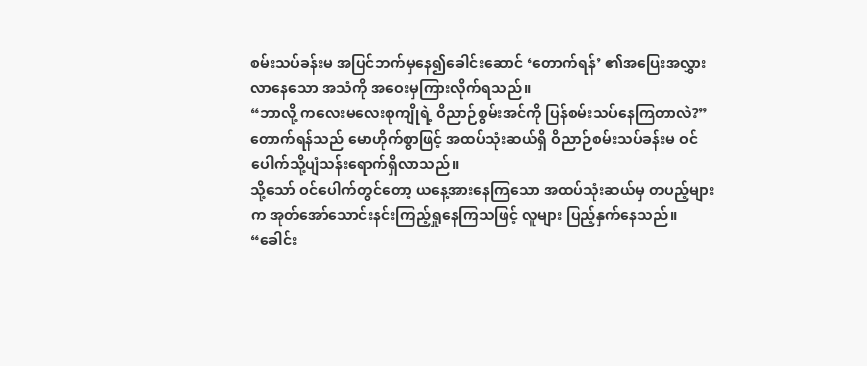စမ်းသပ်ခန်းမ အပြင်ဘက်မှနေ၍ခေါင်းဆောင် ‘တောက်ရန်’ ၏အပြေးအလွှားလာနေသော အသံကို အဝေးမှကြားလိုက်ရသည်။
“ဘာလို့ ကလေးမလေးစုကျိုရဲ့ ဝိညာဉ်စွမ်းအင်ကို ပြန်စမ်းသပ်နေကြတာလဲ?”
တောက်ရန်သည် မောဟိုက်စွာဖြင့် အထပ်သုံးဆယ်ရှိ ဝိညာဉ်စမ်းသပ်ခန်းမ ဝင်ပေါက်သို့ပျံသန်းရောက်ရှိလာသည်။
သို့သော် ဝင်ပေါက်တွင်တော့ ယနေ့အားနေကြသော အထပ်သုံးဆယ်မှ တပည့်များက အုတ်အော်သောင်းနင်းကြည့်ရှုနေကြသဖြင့် လူများ ပြည့်နှက်နေသည်။
“ခေါင်း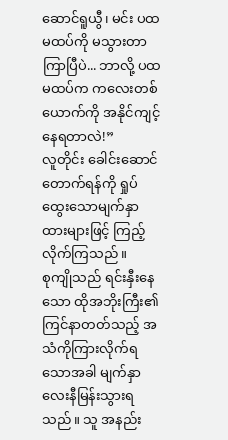ဆောင်ရူယွီ၊ မင်း ပထမထပ်ကို မသွားတာကြာပြီပဲ... ဘာလို့ ပထမထပ်က ကလေးတစ်ယောက်ကို အနိုင်ကျင့်နေရတာလဲ!”
လူတိုင်း ခေါင်းဆောင်တောက်ရန်ကို ရှုပ်ထွေးသောမျက်နှာထားများဖြင့် ကြည့်လိုက်ကြသည်။
စုကျိုသည် ရင်းနှီးနေသော ထိုအဘိုးကြီး၏ကြင်နာတတ်သည့် အသံကိုကြားလိုက်ရသောအခါ မျက်နှာလေးနီမြန်းသွားရသည်။ သူ အနည်း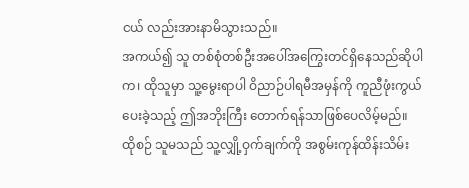ငယ် လည်းအားနာမိသွားသည်။
အကယ်၍ သူ တစ်စုံတစ်ဦးအပေါ်အကြွေးတင်ရှိနေသည်ဆိုပါက၊ ထိုသူမှာ သူ့မွေးရာပါ ဝိညာဉ်ပါရမီအမှန်ကို ကူညီဖုံးကွယ်ပေးခဲ့သည့် ဤအဘိုးကြီး တောက်ရန်သာဖြစ်ပေလိမ့်မည်။
ထိုစဉ် သူမသည် သူ့လျှို့ဝှက်ချက်ကို အစွမ်းကုန်ထိန်းသိမ်း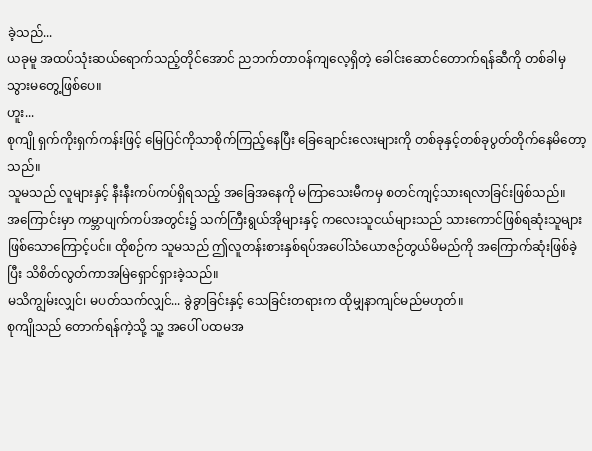ခဲ့သည်...
ယခုမူ အထပ်သုံးဆယ်ရောက်သည့်တိုင်အောင် ညဘက်တာဝန်ကျလေ့ရှိတဲ့ ခေါင်းဆောင်တောက်ရန်ဆီကို တစ်ခါမှသွားမတွေ့ဖြစ်ပေ။
ဟူး...
စုကျို ရှက်ကိုးရှက်ကန်းဖြင့် မြေပြင်ကိုသာစိုက်ကြည့်နေပြီး ခြေချောင်းလေးများကို တစ်ခုနှင့်တစ်ခုပွတ်တိုက်နေမိတော့သည်။
သူမသည် လူများနှင့် နီးနီးကပ်ကပ်ရှိရသည့် အခြေအနေကို မကြာသေးမီကမှ စတင်ကျင့်သားရလာခြင်းဖြစ်သည်။
အကြောင်းမှာ ကမ္ဘာပျက်ကပ်အတွင်း၌ သက်ကြီးရွယ်အိုများနှင့် ကလေးသူငယ်များသည် သားကောင်ဖြစ်ရဆုံးသူများ ဖြစ်သောကြောင့်ပင်။ ထိုစဉ်က သူမသည် ဤလူတန်းစားနှစ်ရပ်အပေါ်သံယောဇဉ်တွယ်မိမည်ကို အကြောက်ဆုံးဖြစ်ခဲ့ပြီး သိစိတ်လွတ်ကာအမြဲရှောင်ရှားခဲ့သည်။
မသိကျွမ်းလျှင်၊ မပတ်သက်လျှင်... ခွဲခွာခြင်းနှင့် သေခြင်းတရားက ထိုမျှနာကျင်မည်မဟုတ်။
စုကျိုသည် တောက်ရန်ကဲ့သို့ သူ့ အပေါ် ပထမအ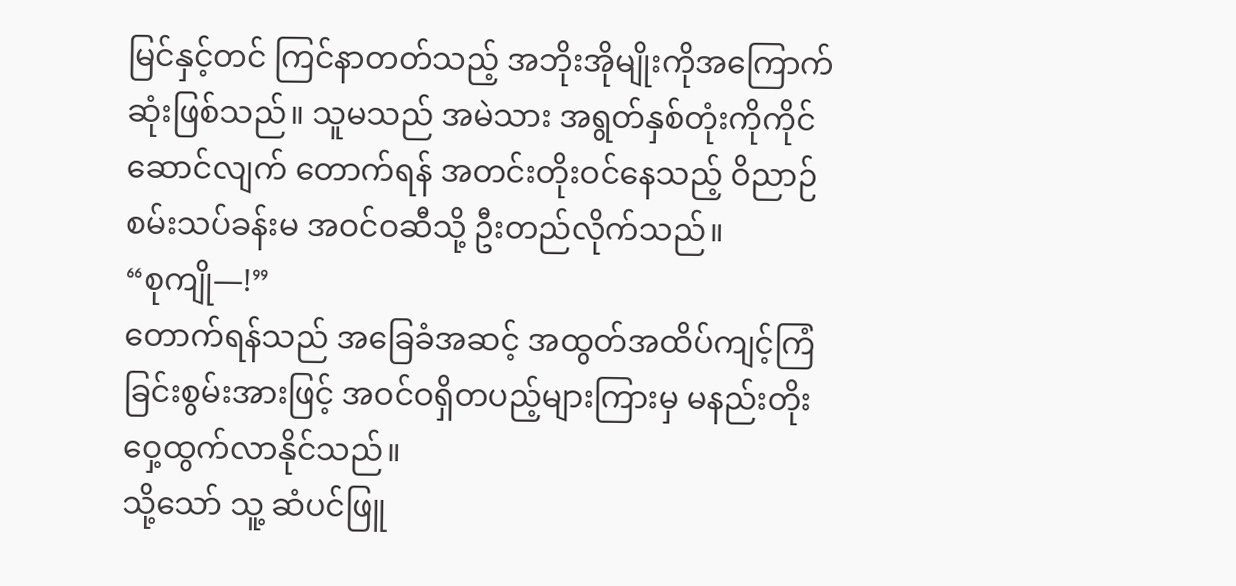မြင်နှင့်တင် ကြင်နာတတ်သည့် အဘိုးအိုမျိုးကိုအကြောက်ဆုံးဖြစ်သည်။ သူမသည် အမဲသား အရွတ်နှစ်တုံးကိုကိုင်ဆောင်လျက် တောက်ရန် အတင်းတိုးဝင်နေသည့် ဝိညာဉ်စမ်းသပ်ခန်းမ အဝင်ဝဆီသို့ ဦးတည်လိုက်သည်။
“စုကျို—!”
တောက်ရန်သည် အခြေခံအဆင့် အထွတ်အထိပ်ကျင့်ကြံခြင်းစွမ်းအားဖြင့် အဝင်ဝရှိတပည့်များကြားမှ မနည်းတိုးဝှေ့ထွက်လာနိုင်သည်။
သို့သော် သူ့ ဆံပင်ဖြူ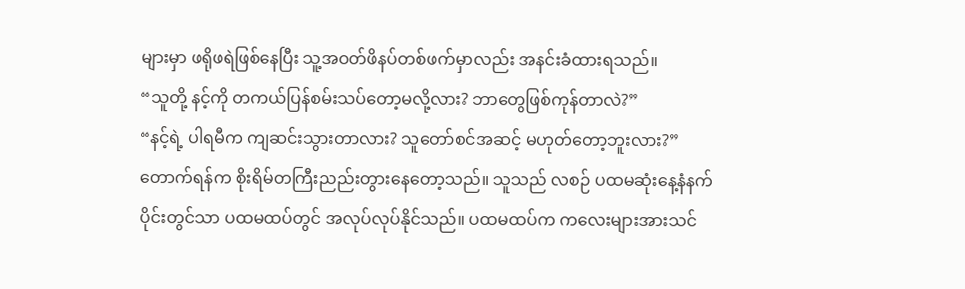များမှာ ဖရိုဖရဲဖြစ်နေပြီး သူ့အဝတ်ဖိနပ်တစ်ဖက်မှာလည်း အနင်းခံထားရသည်။
“သူတို့ နင့်ကို တကယ်ပြန်စမ်းသပ်တော့မလို့လား? ဘာတွေဖြစ်ကုန်တာလဲ?”
“နင့်ရဲ့ ပါရမီက ကျဆင်းသွားတာလား? သူတော်စင်အဆင့် မဟုတ်တော့ဘူးလား?”
တောက်ရန်က စိုးရိမ်တကြီးညည်းတွားနေတော့သည်။ သူသည် လစဉ် ပထမဆုံးနေ့နံနက်ပိုင်းတွင်သာ ပထမထပ်တွင် အလုပ်လုပ်နိုင်သည်။ ပထမထပ်က ကလေးများအားသင်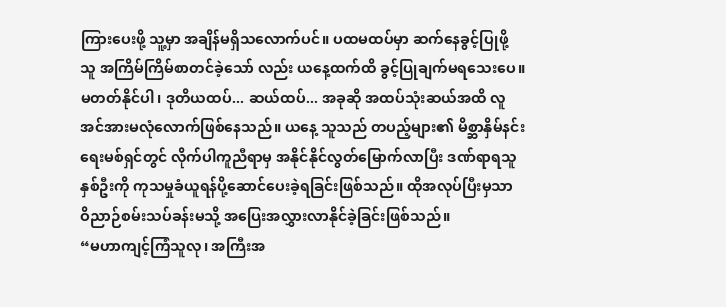ကြားပေးဖို့ သူ့မှာ အချိန်မရှိသလောက်ပင်။ ပထမထပ်မှာ ဆက်နေခွင့်ပြုဖို့ သူ အကြိမ်ကြိမ်စာတင်ခဲ့သော် လည်း ယနေ့ထက်ထိ ခွင့်ပြုချက်မရသေးပေ။
မတတ်နိုင်ပါ၊ ဒုတိယထပ်... ဆယ်ထပ်... အခုဆို အထပ်သုံးဆယ်အထိ လူအင်အားမလုံလောက်ဖြစ်နေသည်။ ယနေ့ သူသည် တပည့်များ၏ မိစ္ဆာနှိမ်နင်းရေးမစ်ရှင်တွင် လိုက်ပါကူညီရာမှ အနိုင်နိုင်လွတ်မြောက်လာပြီး ဒဏ်ရာရသူနှစ်ဦးကို ကုသမှုခံယူရန်ပို့ဆောင်ပေးခဲ့ရခြင်းဖြစ်သည်။ ထိုအလုပ်ပြီးမှသာ ဝိညာဉ်စမ်းသပ်ခန်းမသို့ အပြေးအလွှားလာနိုင်ခဲ့ခြင်းဖြစ်သည်။
“မဟာကျင့်ကြံသူလု၊ အကြီးအ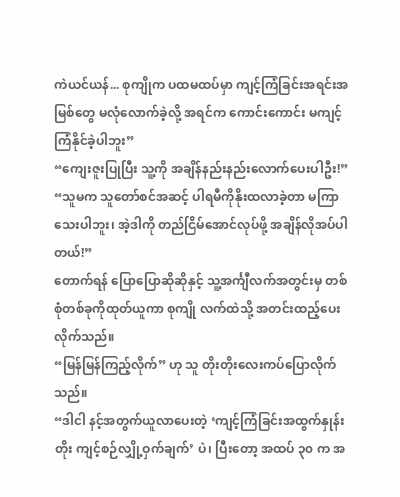ကဲယင်ယန်... စုကျိုက ပထမထပ်မှာ ကျင့်ကြံခြင်းအရင်းအမြစ်တွေ မလုံလောက်ခဲ့လို့ အရင်က ကောင်းကောင်း မကျင့်ကြံနိုင်ခဲ့ပါဘူး”
“ကျေးဇူးပြုပြီး သူ့ကို အချိန်နည်းနည်းလောက်ပေးပါဦး!”
“သူမက သူတော်စင်အဆင့် ပါရမီကိုနိုးထလာခဲ့တာ မကြာသေးပါဘူး၊ အဲ့ဒါကို တည်ငြိမ်အောင်လုပ်ဖို့ အချိန်လိုအပ်ပါတယ်!”
တောက်ရန် ပြောပြောဆိုဆိုနှင့် သူ့အင်္ကျီလက်အတွင်းမှ တစ်စုံတစ်ခုကိုထုတ်ယူကာ စုကျို လက်ထဲသို့ အတင်းထည့်ပေးလိုက်သည်။
“မြန်မြန်ကြည့်လိုက်” ဟု သူ တိုးတိုးလေးကပ်ပြောလိုက်သည်။
“ဒါငါ နင့်အတွက်ယူလာပေးတဲ့ ‘ကျင့်ကြံခြင်းအထွက်နှုန်းတိုး ကျင့်စဉ်လျှို့ဝှက်ချက်’ ပဲ၊ ပြီးတော့ အထပ် ၃၀ က အ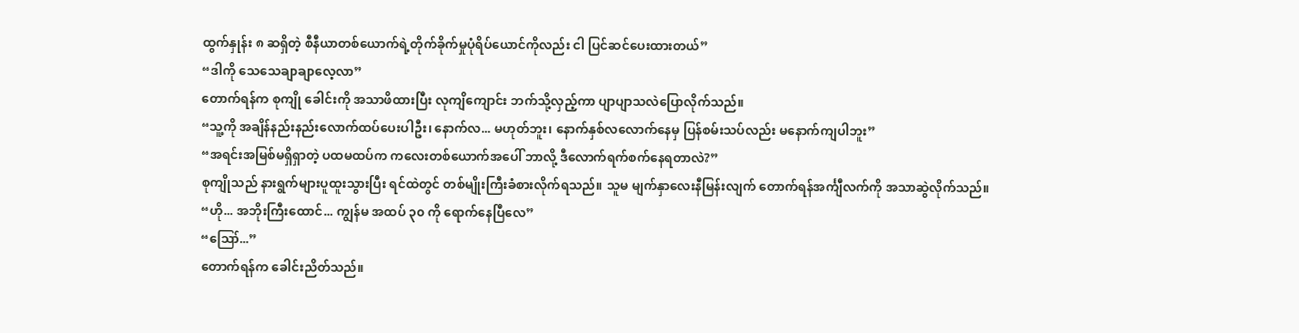ထွက်နှုန်း ၈ ဆရှိတဲ့ စီနီယာတစ်ယောက်ရဲ့တိုက်ခိုက်မှုပုံရိပ်ယောင်ကိုလည်း ငါ ပြင်ဆင်ပေးထားတယ်”
“ဒါကို သေသေချာချာလေ့လာ”
တောက်ရန်က စုကျို ခေါင်းကို အသာဖိထားပြီး လုကျိကျောင်း ဘက်သို့လှည့်ကာ ပျာပျာသလဲပြောလိုက်သည်။
“သူ့ကို အချိန်နည်းနည်းလောက်ထပ်ပေးပါဦး၊ နောက်လ... မဟုတ်ဘူး၊ နောက်နှစ်လလောက်နေမှ ပြန်စမ်းသပ်လည်း မနောက်ကျပါဘူး”
“အရင်းအမြစ်မရှိရှာတဲ့ ပထမထပ်က ကလေးတစ်ယောက်အပေါ် ဘာလို့ ဒီလောက်ရက်စက်နေရတာလဲ?”
စုကျိုသည် နားရွက်များပူထူးသွားပြီး ရင်ထဲတွင် တစ်မျိုးကြီးခံစားလိုက်ရသည်။ သူမ မျက်နှာလေးနီမြန်းလျက် တောက်ရန်အင်္ကျီလက်ကို အသာဆွဲလိုက်သည်။
“ဟို... အဘိုးကြီးထောင်... ကျွန်မ အထပ် ၃၀ ကို ရောက်နေပြီလေ”
“ဪ...”
တောက်ရန်က ခေါင်းညိတ်သည်။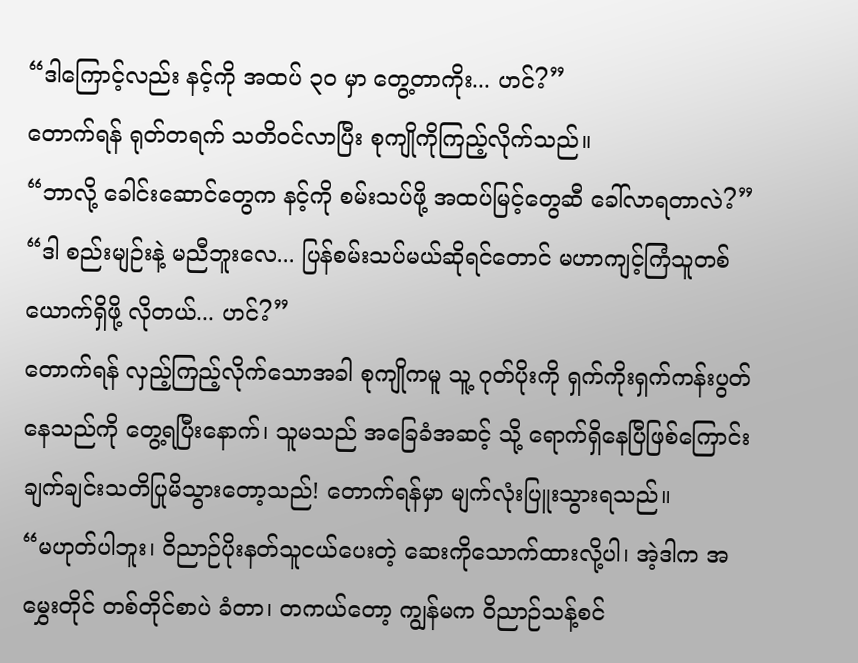“ဒါကြောင့်လည်း နင့်ကို အထပ် ၃၀ မှာ တွေ့တာကိုး... ဟင်?”
တောက်ရန် ရုတ်တရက် သတိဝင်လာပြီး စုကျိုကိုကြည့်လိုက်သည်။
“ဘာလို့ ခေါင်းဆောင်တွေက နင့်ကို စမ်းသပ်ဖို့ အထပ်မြင့်တွေဆီ ခေါ်လာရတာလဲ?”
“ဒါ စည်းမျဉ်းနဲ့ မညီဘူးလေ... ပြန်စမ်းသပ်မယ်ဆိုရင်တောင် မဟာကျင့်ကြံသူတစ်ယောက်ရှိဖို့ လိုတယ်... ဟင်?”
တောက်ရန် လှည့်ကြည့်လိုက်သောအခါ စုကျိုကမူ သူ့ ဂုတ်ပိုးကို ရှက်ကိုးရှက်ကန်းပွတ်နေသည်ကို တွေ့ရပြီးနောက်၊ သူမသည် အခြေခံအဆင့် သို့ ရောက်ရှိနေပြီဖြစ်ကြောင်း ချက်ချင်းသတိပြုမိသွားတော့သည်! တောက်ရန်မှာ မျက်လုံးပြူးသွားရသည်။
“မဟုတ်ပါဘူး၊ ဝိညာဉ်ပိုးနတ်သူငယ်ပေးတဲ့ ဆေးကိုသောက်ထားလို့ပါ၊ အဲ့ဒါက အမွှေးတိုင် တစ်တိုင်စာပဲ ခံတာ၊ တကယ်တော့ ကျွန်မက ဝိညာဉ်သန့်စင်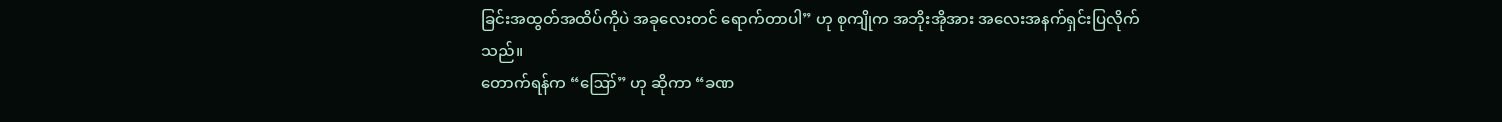ခြင်းအထွတ်အထိပ်ကိုပဲ အခုလေးတင် ရောက်တာပါ” ဟု စုကျိုက အဘိုးအိုအား အလေးအနက်ရှင်းပြလိုက်သည်။
တောက်ရန်က “ဪ” ဟု ဆိုကာ “ခဏ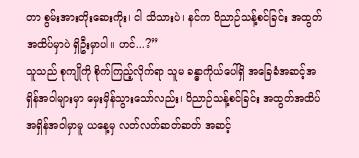တာ စွမ်းအားတိုးဆေးကိုး၊ ငါ သိသားပဲ၊ နင်က ဝိညာဉ်သန့်စင်ခြင်း အထွတ်အထိပ်မှာပဲ ရှိဦးမှာပါ။ ဟင်...?”
သူသည် စုကျိုကို စိုက်ကြည့်လိုက်ရာ သူမ ခန္ဓာကိုယ်ပေါ်ရှိ အခြေခံအဆင့်အရှိန်အဝါများမှာ မှေးမှိန်သွားသော်လည်း၊ ဝိညာဉ်သန့်စင်ခြင်း အထွတ်အထိပ် အရှိန်အဝါမှာမူ ယနေ့မှ လတ်လတ်ဆတ်ဆတ် အဆင့်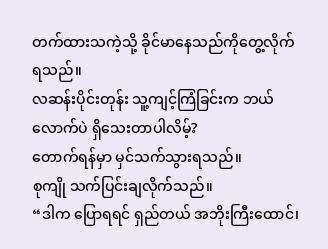တက်ထားသကဲ့သို့ ခိုင်မာနေသည်ကိုတွေ့လိုက်ရသည်။
လဆန်းပိုင်းတုန်း သူ့ကျင့်ကြံခြင်းက ဘယ်လောက်ပဲ ရှိသေးတာပါလိမ့်?
တောက်ရန်မှာ မှင်သက်သွားရသည်။
စုကျို သက်ပြင်းချလိုက်သည်။
“ဒါက ပြောရရင် ရှည်တယ် အဘိုးကြီးထောင်၊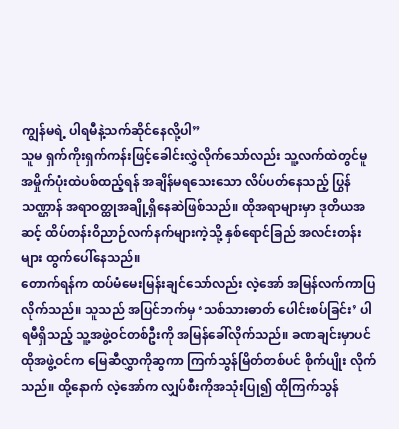ကျွန်မရဲ့ ပါရမီနဲ့သက်ဆိုင်နေလို့ပါ”
သူမ ရှက်ကိုးရှက်ကန်းဖြင့်ခေါင်းလွှဲလိုက်သော်လည်း သူ့လက်ထဲတွင်မူ အမှိုက်ပုံးထဲပစ်ထည့်ရန် အချိန်မရသေးသော လိပ်ပတ်နေသည့် ပြွန်သဏ္ဌာန် အရာဝတ္ထုအချို့ရှိနေဆဲဖြစ်သည်။ ထိုအရာများမှာ ဒုတိယအဆင့် ထိပ်တန်းဝိညာဉ်လက်နက်များကဲ့သို့ နှစ်ရောင်ခြည် အလင်းတန်းများ ထွက်ပေါ်နေသည်။
တောက်ရန်က ထပ်မံမေးမြန်းချင်သော်လည်း လဲ့အော် အမြန်လက်ကာပြလိုက်သည်။ သူသည် အပြင်ဘက်မှ ‘သစ်သားဓာတ် ပေါင်းစပ်ခြင်း’ ပါရမီရှိသည့် သူ့အဖွဲ့ဝင်တစ်ဦးကို အမြန်ခေါ်လိုက်သည်။ ခဏချင်းမှာပင် ထိုအဖွဲ့ဝင်က မြေဆီလွှာကိုဆွကာ ကြက်သွန်မြိတ်တစ်ပင် စိုက်ပျိုး လိုက်သည်။ ထို့နောက် လဲ့အော်က လျှပ်စီးကိုအသုံးပြု၍ ထိုကြက်သွန်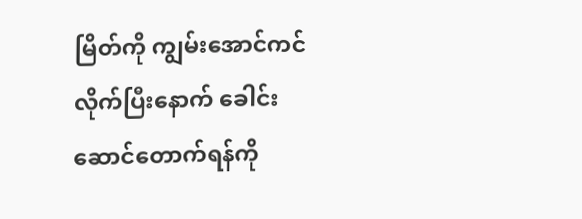မြိတ်ကို ကျွမ်းအောင်ကင်လိုက်ပြီးနောက် ခေါင်းဆောင်တောက်ရန်ကို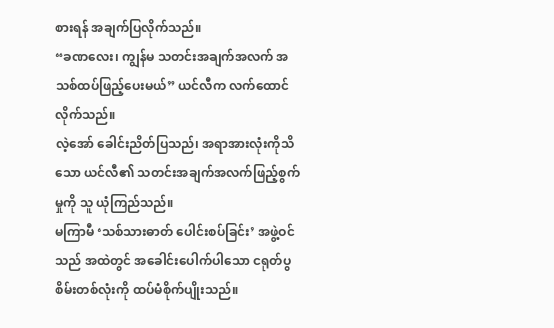စားရန် အချက်ပြလိုက်သည်။
“ခဏလေး၊ ကျွန်မ သတင်းအချက်အလက် အသစ်ထပ်ဖြည့်ပေးမယ်” ယင်လီက လက်ထောင်လိုက်သည်။
လဲ့အော် ခေါင်းညိတ်ပြသည်၊ အရာအားလုံးကိုသိသော ယင်လီ၏ သတင်းအချက်အလက်ဖြည့်စွက်မှုကို သူ ယုံကြည်သည်။
မကြာမီ ‘သစ်သားဓာတ် ပေါင်းစပ်ခြင်း’ အဖွဲ့ဝင်သည် အထဲတွင် အခေါင်းပေါက်ပါသော ငရုတ်ပွစိမ်းတစ်လုံးကို ထပ်မံစိုက်ပျိုးသည်။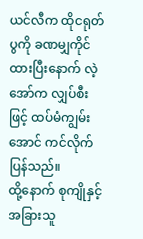ယင်လီက ထိုငရုတ်ပွကို ခဏမျှကိုင်ထားပြီးနောက် လဲ့အော်က လျှပ်စီးဖြင့် ထပ်မံကျွမ်းအောင် ကင်လိုက်ပြန်သည်။
ထို့နောက် စုကျိုနှင့်အခြားသူ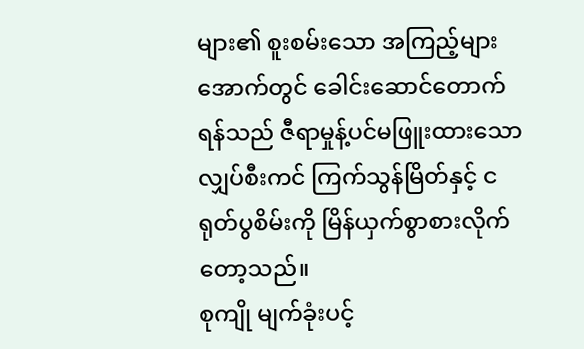များ၏ စူးစမ်းသော အကြည့်များအောက်တွင် ခေါင်းဆောင်တောက်ရန်သည် ဇီရာမှုန့်ပင်မဖြူးထားသော လျှပ်စီးကင် ကြက်သွန်မြိတ်နှင့် ငရုတ်ပွစိမ်းကို မြိန်ယှက်စွာစားလိုက်တော့သည်။
စုကျို မျက်ခုံးပင့်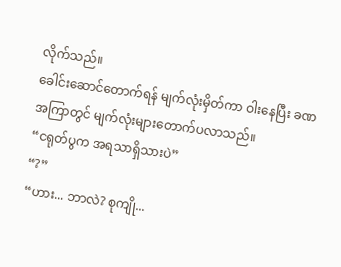လိုက်သည်။
ခေါင်းဆောင်တောက်ရန် မျက်လုံးမှိတ်ကာ ဝါးနေပြီး ခဏအကြာတွင် မျက်လုံးများတောက်ပလာသည်။
“ငရုတ်ပွက အရသာရှိသားပဲ”
“?”
“ဟား... ဘာလဲ? စုကျို...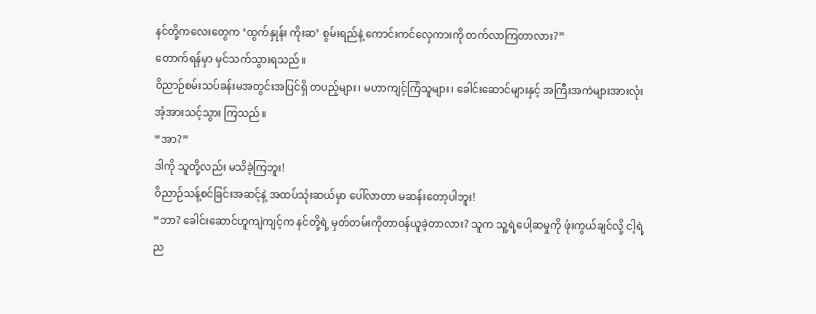နင်တို့ကလေးတွေက ‘ထွက်နှုန်း ကိုးဆ’ စွမ်းရည်နဲ့ ကောင်းကင်လှေကားကို တက်လာကြတာလား?”
တောက်ရန်မှာ မှင်သက်သွားရသည်။
ဝိညာဉ်စမ်းသပ်ခန်းမအတွင်းအပြင်ရှိ တပည့်များ၊ မဟာကျင့်ကြံသူများ၊ ခေါင်းဆောင်များနှင့် အကြီးအကဲများအားလုံး အံ့အားသင့်သွား ကြသည်။
“အာ?”
ဒါကို သူတို့လည်း မသိခဲ့ကြဘူး!
ဝိညာဉ်သန့်စင်ခြင်းအဆင့်နဲ့ အထပ်သုံးဆယ်မှာ ပေါ်လာတာ မဆန်းတော့ပါဘူး!
“ဘာ? ခေါင်းဆောင်ဟူကျဲကျင့်က နင်တို့ရဲ့ မှတ်တမ်းကိုတာဝန်ယူခဲ့တာလား? သူက သူ့ရဲ့ပေါ့ဆမှုကို ဖုံးကွယ်ချင်လို့ ငါ့ရဲ့ ည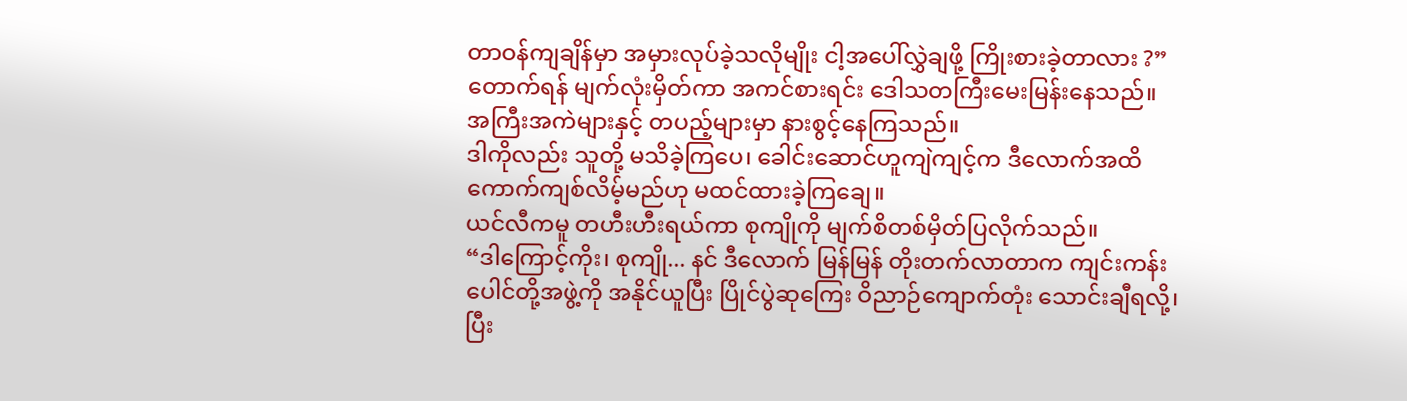တာဝန်ကျချိန်မှာ အမှားလုပ်ခဲ့သလိုမျိုး ငါ့အပေါ်လွှဲချဖို့ ကြိုးစားခဲ့တာလား ?”
တောက်ရန် မျက်လုံးမှိတ်ကာ အကင်စားရင်း ဒေါသတကြီးမေးမြန်းနေသည်။
အကြီးအကဲများနှင့် တပည့်များမှာ နားစွင့်နေကြသည်။
ဒါကိုလည်း သူတို့ မသိခဲ့ကြပေ၊ ခေါင်းဆောင်ဟူကျဲကျင့်က ဒီလောက်အထိ ကောက်ကျစ်လိမ့်မည်ဟု မထင်ထားခဲ့ကြချေ။
ယင်လီကမူ တဟီးဟီးရယ်ကာ စုကျိုကို မျက်စိတစ်မှိတ်ပြလိုက်သည်။
“ဒါကြောင့်ကိုး၊ စုကျို... နင် ဒီလောက် မြန်မြန် တိုးတက်လာတာက ကျင်းကန်းပေါင်တို့အဖွဲ့ကို အနိုင်ယူပြီး ပြိုင်ပွဲဆုကြေး ဝိညာဉ်ကျောက်တုံး သောင်းချီရလို့၊ ပြီး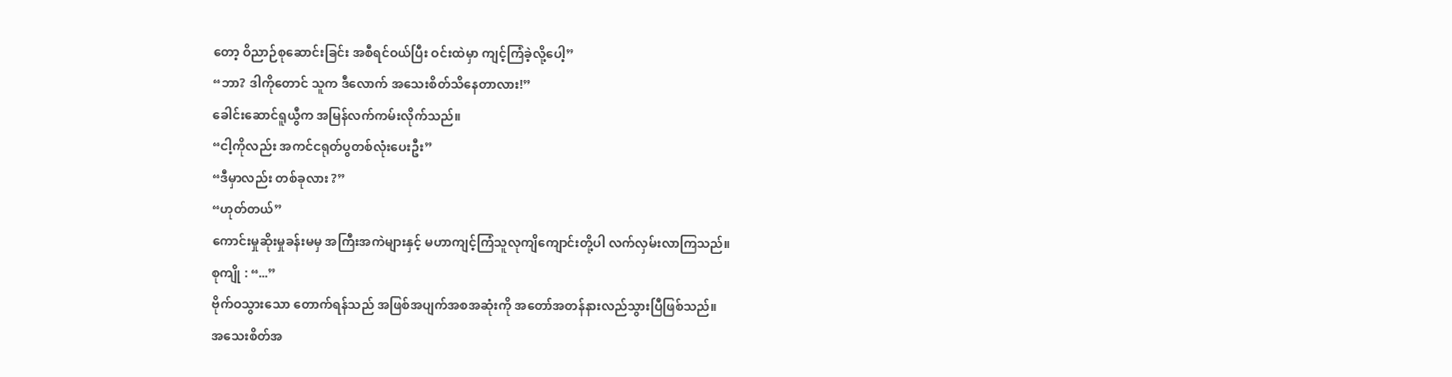တော့ ဝိညာဉ်စုဆောင်းခြင်း အစီရင်ဝယ်ပြီး ဝင်းထဲမှာ ကျင့်ကြံခဲ့လို့ပေါ့”
“ဘာ? ဒါကိုတောင် သူက ဒီလောက် အသေးစိတ်သိနေတာလား!”
ခေါင်းဆောင်ရူယွီက အမြန်လက်ကမ်းလိုက်သည်။
“ငါ့ကိုလည်း အကင်ငရုတ်ပွတစ်လုံးပေးဦး”
“ဒီမှာလည်း တစ်ခုလား ?”
“ဟုတ်တယ်”
ကောင်းမှုဆိုးမှုခန်းမမှ အကြီးအကဲများနှင့် မဟာကျင့်ကြံသူလုကျိကျောင်းတို့ပါ လက်လှမ်းလာကြသည်။
စုကျို : “...”
ဗိုက်ဝသွားသော တောက်ရန်သည် အဖြစ်အပျက်အစအဆုံးကို အတော်အတန်နားလည်သွားပြီဖြစ်သည်။
အသေးစိတ်အ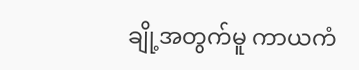ချို့အတွက်မူ ကာယကံ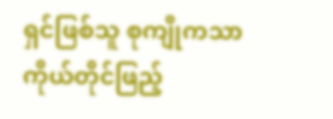ရှင်ဖြစ်သူ စုကျိုကသာ ကိုယ်တိုင်ဖြည့်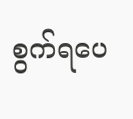စွက်ရပေ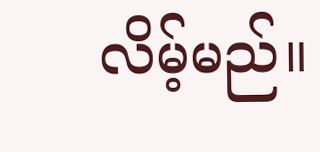လိမ့်မည်။